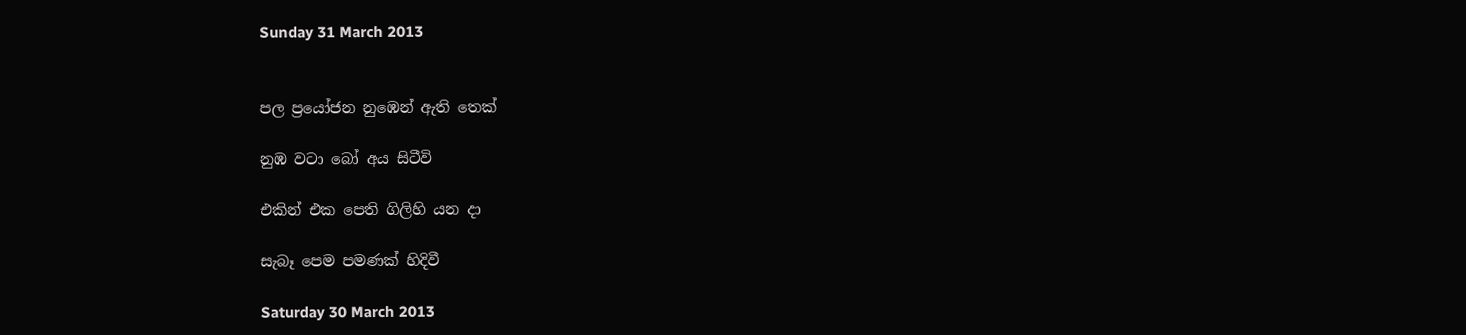Sunday 31 March 2013


පල ප්‍රයෝජන නුඹෙන් ඇති තෙක්

නුඹ වටා බෝ අය සිටීවි

එකින් එක පෙති ගිලිහි යන දා

සැබෑ පෙම පමණක් හිදිවී

Saturday 30 March 2013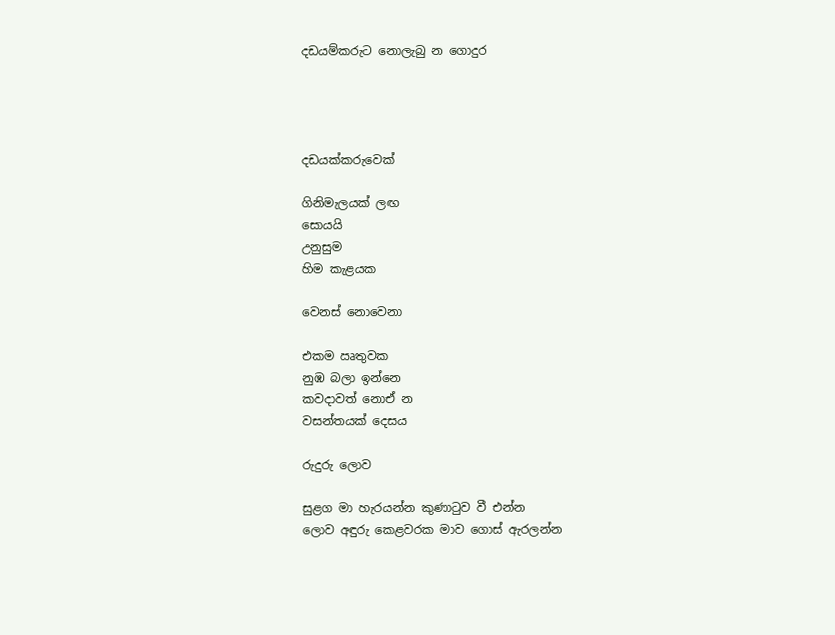දඩයම්කරුට නොලැබු න ගොදුර




දඩයක්කරුවෙක්

ගිනිමැලයක් ලඟ
සොයයි
උනුසුම
හිම කැළයක

වෙනස් නොවෙනා

එකම ඍතුවක
නුඹ බලා ඉන්නෙ
කවදාවත් නොඒ න
වසන්තයක් දෙසය

රුදුරු ලොව

සුළග මා හැරයන්න කුණාටුව වී එන්න
ලොව අඳුරු කෙළවරක මාව ගොස් ඇරලන්න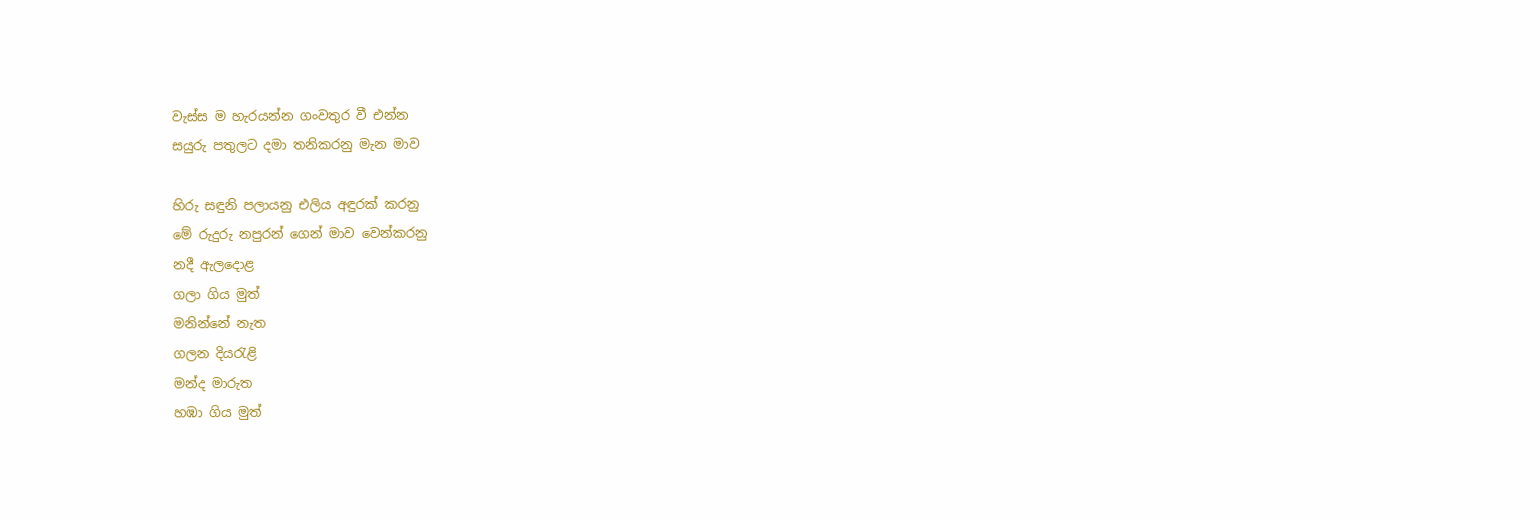වැස්ස ම හැරයන්න ගංවතුර වී එන්න
සයුරු පතුලට දමා තනිකරනු මැන මාව

හිරු සඳුනි පලායනු එලිය අඳුරක් කරනු
මේ රුදුරු නපුරන් ගෙන් මාව වෙන්කරනු
නදී ඇලදොළ
ගලා ගිය මුත්
මනින්නේ නැත
ගලන දියරැළි
මන්ද මාරුත
හඹා ගිය මුත්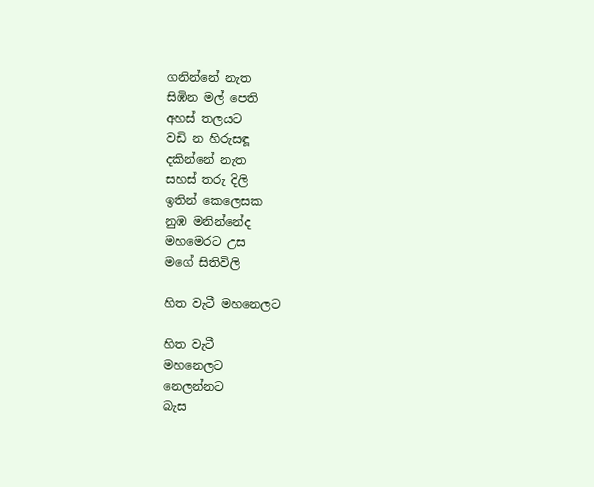ගනින්නේ නැත
සිඹින මල් පෙති
අහස් තලයට
වඩි න හිරුසඳූ
දකින්නේ නැත
සහස් තරු දිලි
ඉතින් කෙලෙසක
නුඹ මනින්නේද
මහමෙරට උස
මගේ සිතිවිලි

හිත වැටී මහනෙලට

හිත වැටී
මහනෙලට
නෙලන්නට
බැස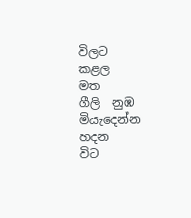විලට
කළල
මත
ගීලි  නුඹ
මියැදෙන්න
හදන
විට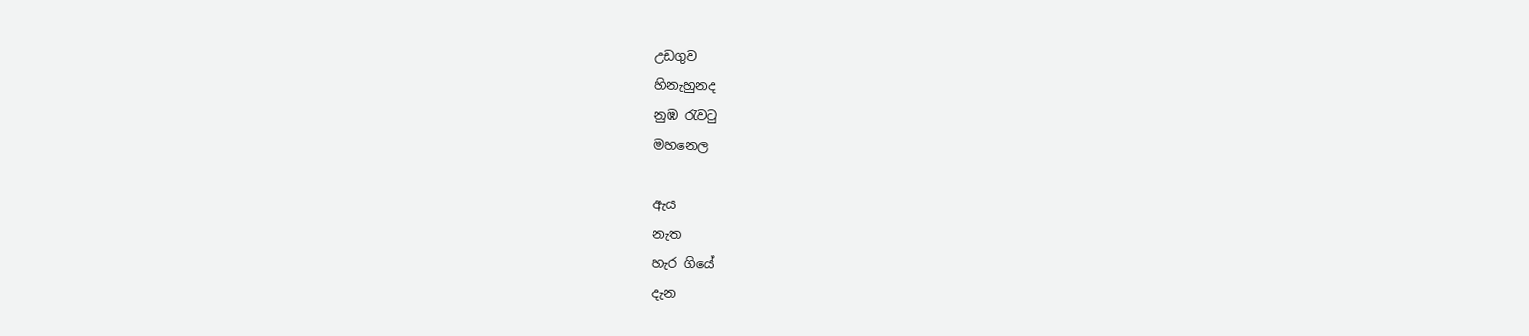උඩගුව
හිනැහුනද
නුඹ රැවටු
මහනෙල

ඇය
නැත
හැර ගියේ
දැන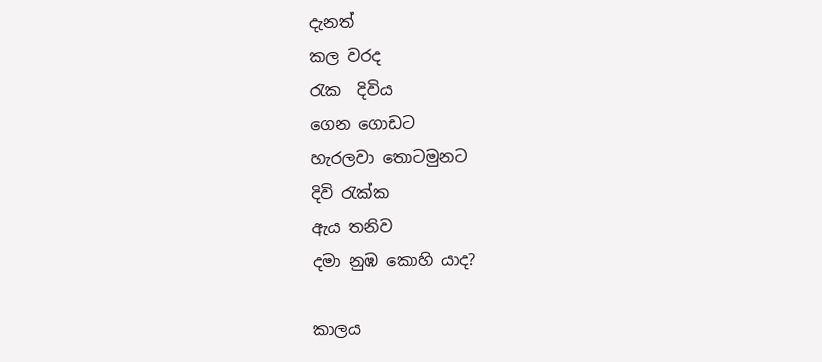දැනත්
කල වරද
රැක  දිවිය
ගෙන ගොඩට
හැරලවා තොටමුනට
දිවි රැක්ක
ඇය තනිව
දමා නුඹ කොහි යාද?

කාලය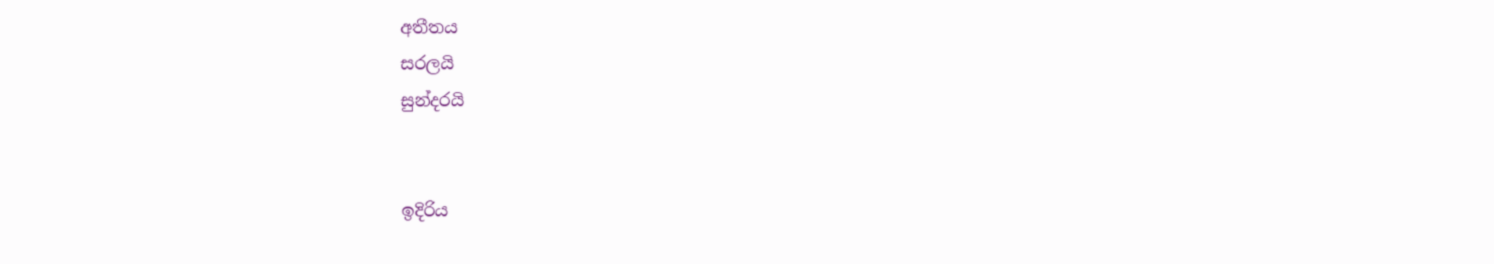අතීතය
සරලයි
සුන්දරයි


ඉදිරිය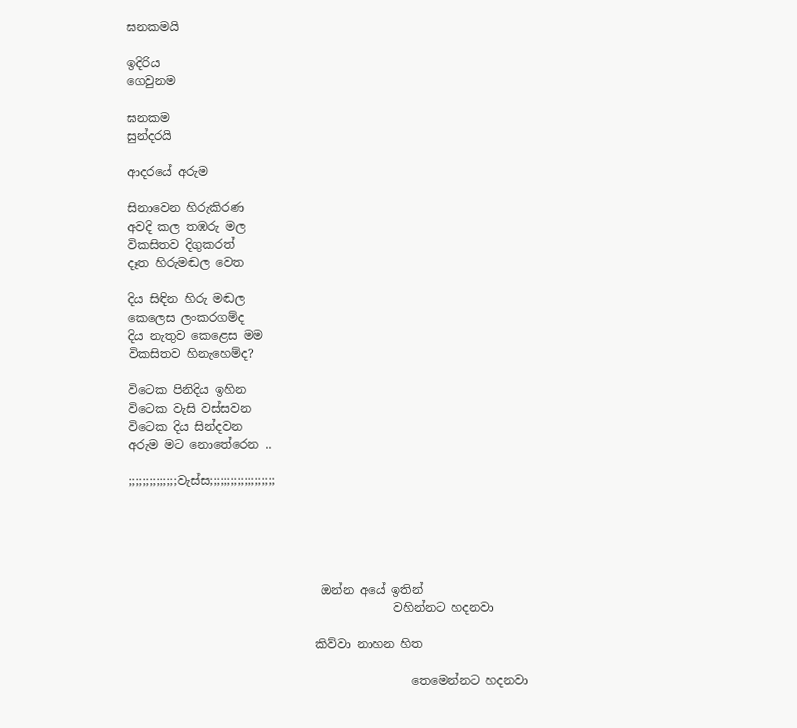ඝනකමයි

ඉදිරිය
ගෙවුනම

ඝනකම
සුන්දරයි

ආදරයේ අරුම

සිනාවෙන හිරුකිරණ
අවදි කල තඹරු මල
විකසිතව දිගුකරත්
දෑත හිරුමඬල වෙත

දිය සිඳින හිරු මඬල
කෙලෙස ලංකරගම්ද
දිය නැතුව කෙළෙස මම
විකසිතව හිනැහෙම්ද?

විටෙක පිනිදිය ඉහින
විටෙක වැසි වස්සවන
විටෙක දිය සින්දවන
අරුම මට නොතේරෙන ..

;;;;;;;;;;;;;;වැස්ස;;;;;;;;;;;;;;;;;;;





                                ඔන්න අයේ ඉතින්
                                            වහින්නට හදනවා

                               කිව්වා නාහන හිත

                                               තෙමෙන්නට හදනවා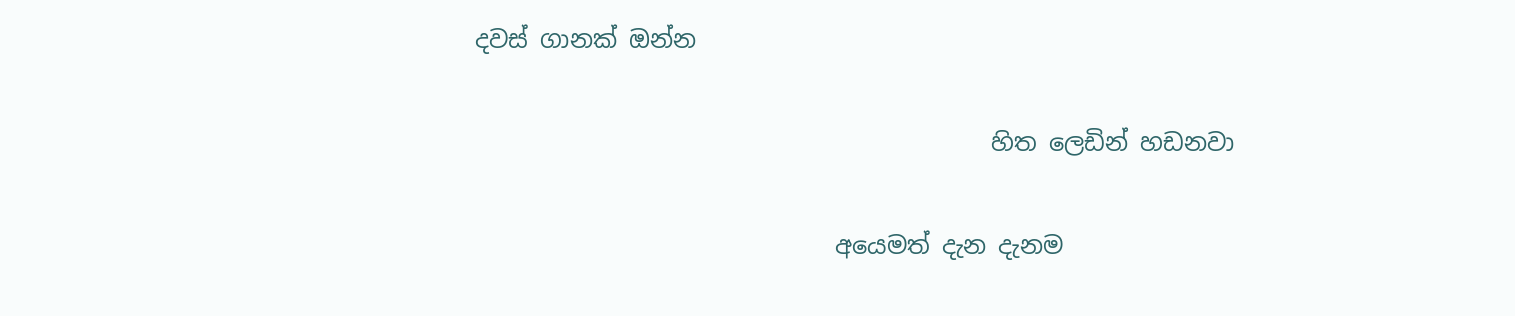දවස් ගානක් ඔන්න

                                           හිත ලෙඩින් හඩනවා

                              අයෙමත් දැන දැනම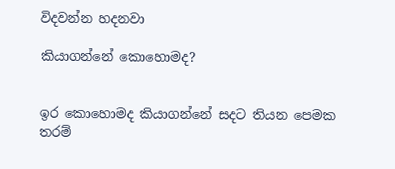විදවන්න හදනවා

කියාගන්නේ කොහොමද?


ඉර කොහොමද කියාගන්නේ සදට තියන පෙමක තරම්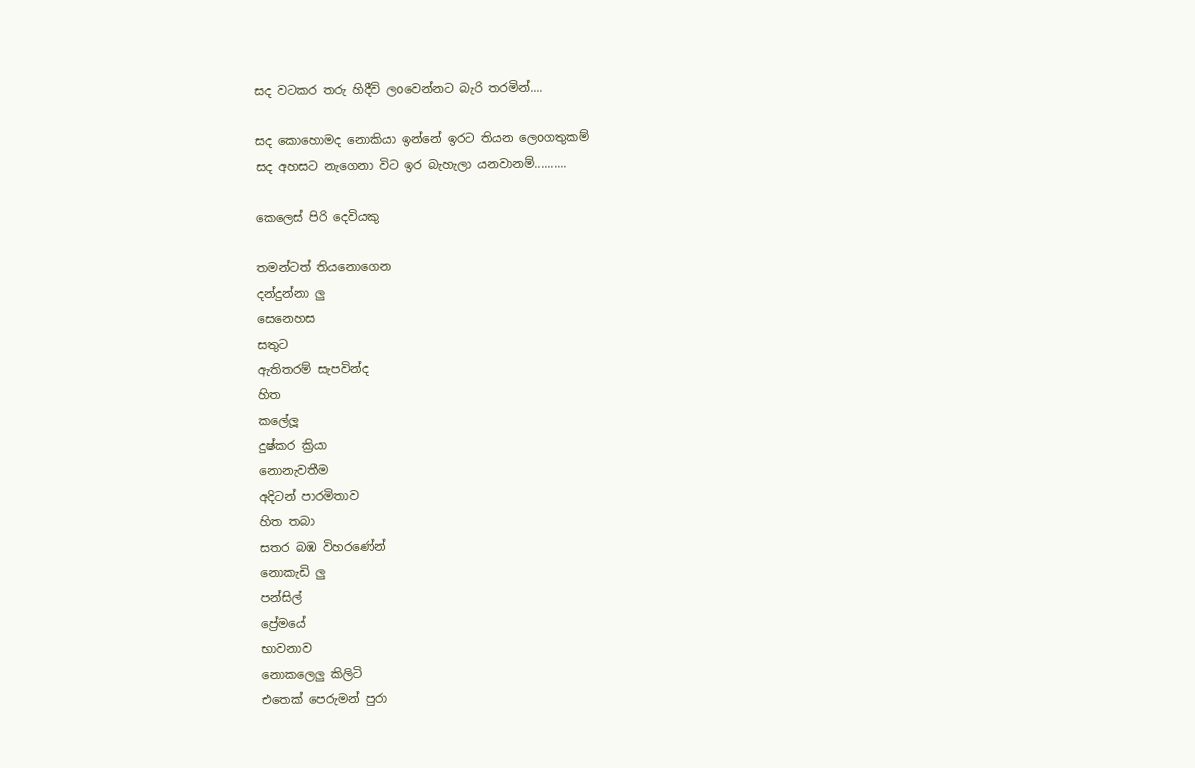සද වටකර තරු හිදීවි ලoවෙන්නට බැරි තරමින්....

සද කොහොමද නොකියා ඉන්නේ ඉරට තියන ලෙoගතුකම්
සද අහසට නැගෙනා විට ඉර බැහැලා යනවානම්..........

කෙලෙස් පිරි දෙවියකු

තමන්ටත් තියනොගෙන
දන්දුන්නා ලු
සෙනෙහස
සතුට
ඇතිතරම් සැපවින්ද
හිත
කලේලූ
දුෂ්කර ක්‍රියා
නොනැවතීම
අදිටන් පාරමිතාව
හිත තබා
සතර බඹ විහරණේන්
නොකැඩි ලු
පන්සිල්
ප්‍රේමයේ
භාවනාව
නොකලෙලු කිලිටි
එතෙක් පෙරුමන් පුරා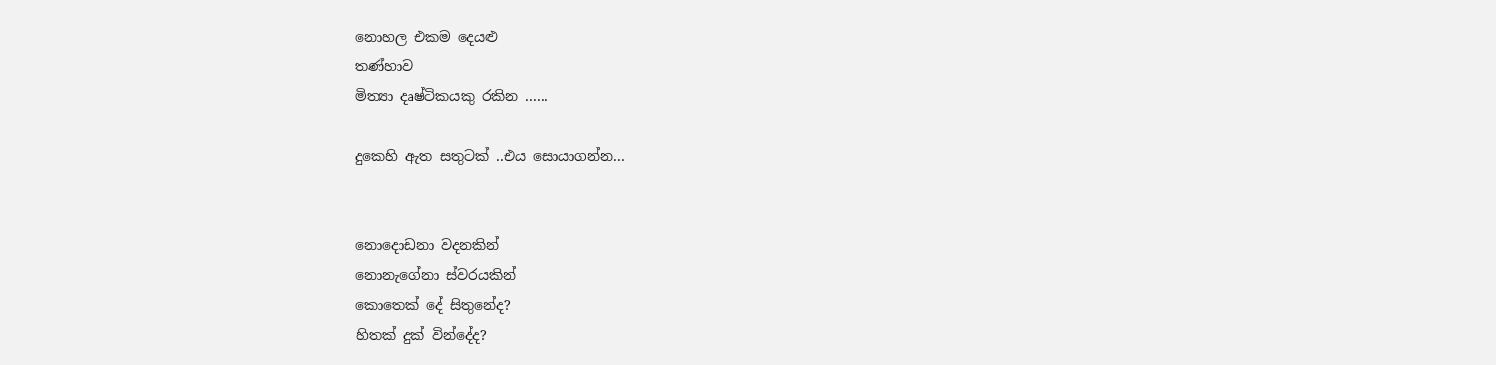නොහල එකම දෙයළු
තණ්හාව
මිත්‍යා දෘෂ්ටිකයකු රකින ......

දුකෙහි ඇත සතුටක් ..එය සොයාගන්න...


නොදොඩනා වදනකින්
නොනැගේනා ස්වරයකින්
කොතෙක් දේ සිතුනේද?
හිතක් දුක් වින්දේද?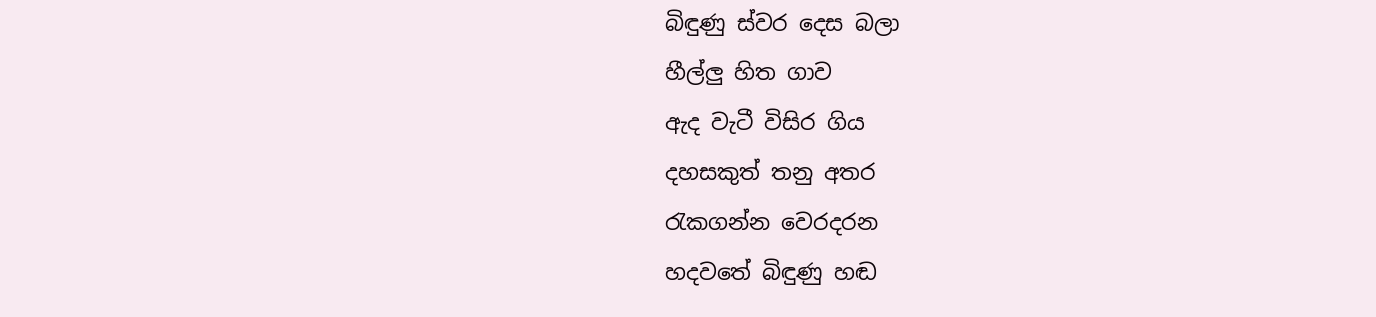බිඳුණු ස්වර දෙස බලා
හීල්ලු හිත ගාව
ඇද වැටී විසිර ගිය
දහසකුත් තනු අතර
රැකගන්න වෙරදරන
හදවතේ බිඳුණු හඬ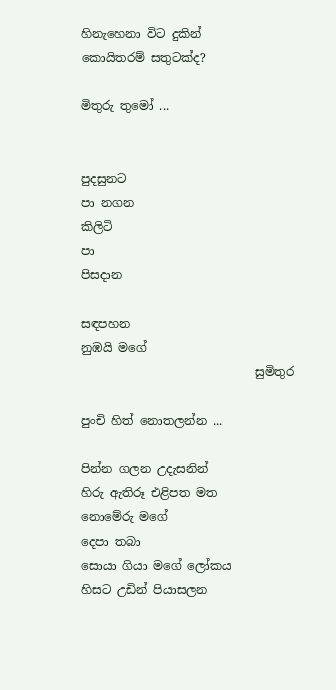හිනැහෙනා විට දුකින්
කොයිතරම් සතුටක්ද?

මිතුරු තුමෝ ...


පුදසුනට
පා නගන
කිලිටි
පා
පිසදාන

සඳපහන
නුඹයි මගේ
                             සුමිතුර

පුංචි හිත් නොතලන්න ...

පින්න ගලන උදැසනින්
හිරු ඇතිරූ එළිපත මත
නොමේරු මගේ
දෙපා තබා
සොයා ගියා මගේ ලෝකය
හිසට උඩින් පියාසලන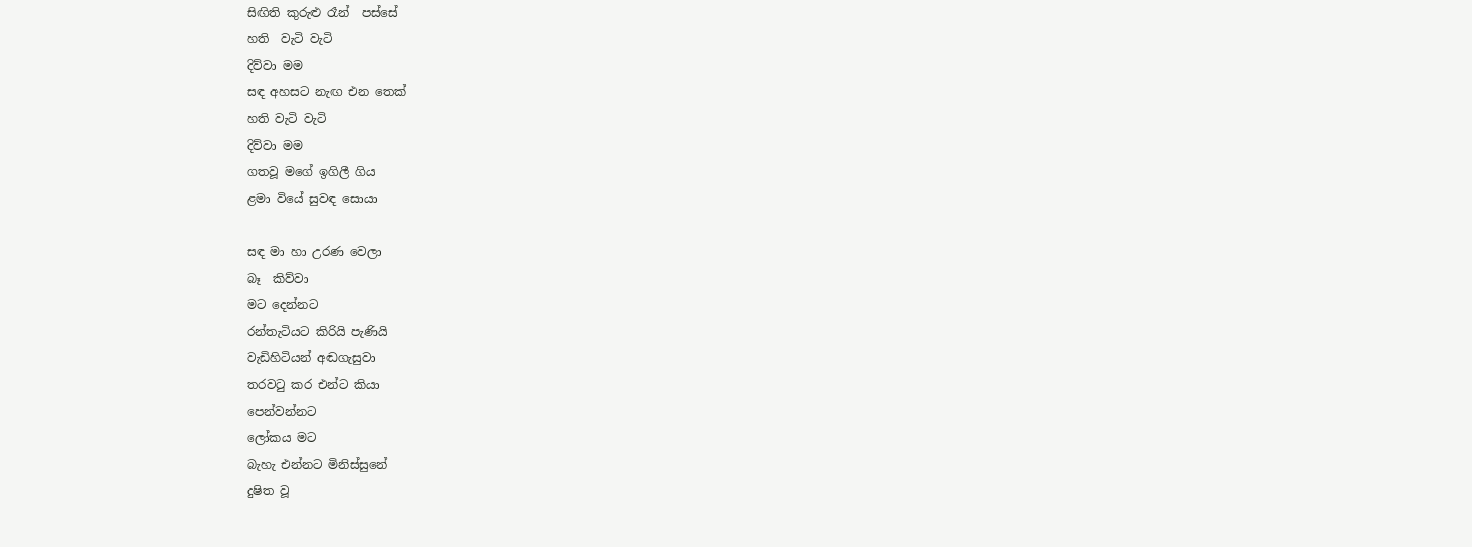සිඟිති කුරුළු රෑන්  පස්සේ
හති  වැටි වැටි
දිව්වා මම
සඳ අහසට නැඟ එන තෙක්
හති වැටි වැටි
දිව්වා මම
ගතවූ මගේ ඉගිලී ගිය
ළමා වියේ සුවඳ සොයා

සඳ මා හා උරණ වෙලා
බෑ  කිව්වා
මට දෙන්නට
රන්තැටියට කිරියි පැණියි
වැඩිහිටියන් අඬගැසුවා
තරවටු කර එන්ට කියා
පෙන්වන්නට
ලෝකය මට
බැහැ එන්නට මිනිස්සුනේ
දුෂිත වූ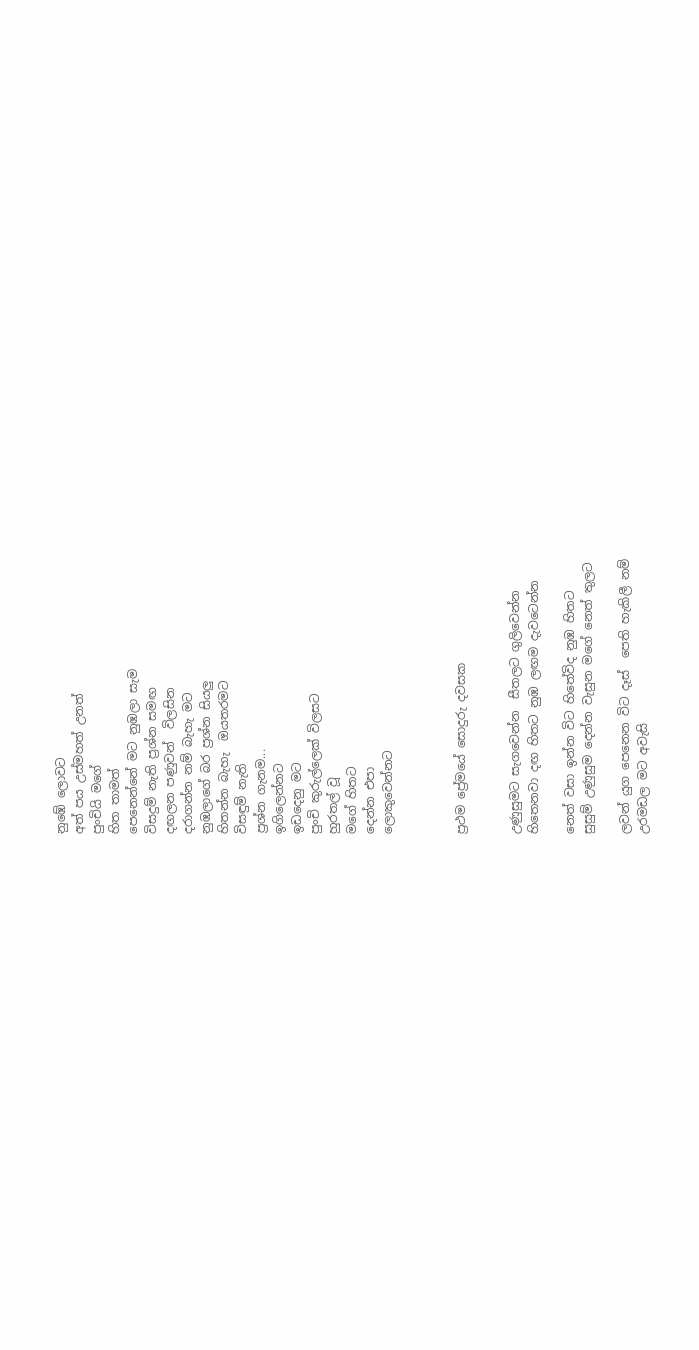නුඹේ ලොවට
අත් පය උස්මහත් උනත්
පුංචියි මගේ
හිත තාමත්
පෙනෙන්නේ මට නුඹලා සැම
විසදුම් නැති ප්‍රශ්න සමඟ
දඟලන පණුවන්  විලසින
දරාගන්න නම් බැහැ මට
නුඹලාගේ බර ප්‍රශ්න සියලු
හිතන්න බැහැ  ඔයතරමට
විසඳුම් නැති
ප්‍රශ්න ගැනම...
ඉගිලෙන්නට
ඉඩදෙනු මට
පුංචි කුරුල්ලෙක් විලසට
හුරතල් වූ
මගේ හිතට
දෙන්න එපා
ලොකුවෙන්නට



ප්‍රථම ප්‍රේමයේ සොදුරු දවසක


උණුසුමට සැගවෙන්න  සීතලට ගුලිවෙන්න
හිතෙනවා දඟ හිතට නුඹ ලඟම දැවටෙන්න

නෙත් වසා ඉන්න විට හිතේවිද නුඹ හිතට
සුසුම් උණුසුම දෙන්න වැසුන මගේ නෙත් තුලට

ලවන් යුග පෙනෙන විට දෑස්  පෙති හැකිලී නම්
උරමඩල මට අවැසි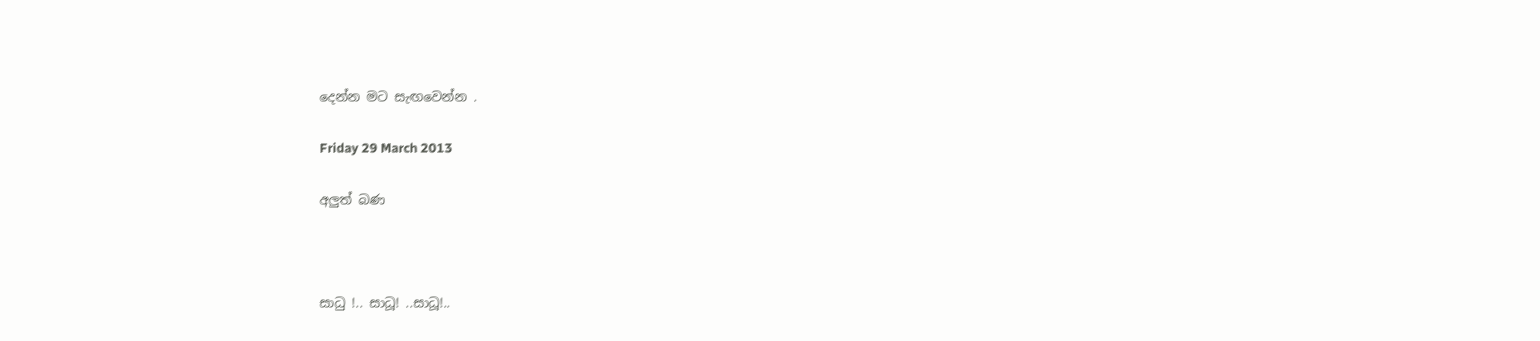දෙන්න මට සැඟවෙන්න .

Friday 29 March 2013

අලුත් බණ



සාධු !.. සාධූ! ..සාධූ!..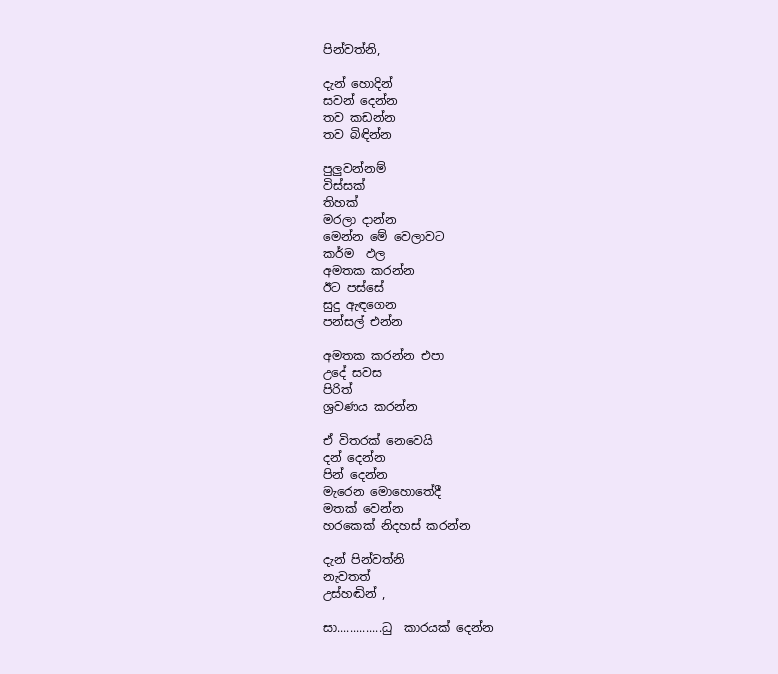පින්වත්නි,

දැන් හොදින්
සවන් දෙන්න
තව කඩන්න
තව බිඳින්න

පුලුවන්නම්
විස්සක්
තිහක්
මරලා දාන්න
මෙන්න මේ වෙලාවට
කර්ම  ඵල
අමතක කරන්න
ඊට පස්සේ
සුදු ඇඳගෙන
පන්සල් එන්න

අමතක කරන්න එපා
උදේ සවස
පිරිත්
ශ්‍රවණය කරන්න

ඒ විතරක් නෙවෙයි
දන් දෙන්න
පින් දෙන්න
මැරෙන මොහොතේදී
මතක් වෙන්න
හරකෙක් නිදහස් කරන්න

දැන් පින්වත්නි
නැවතත්
උස්හඬින් ,

සා..............ධු  කාරයක් දෙන්න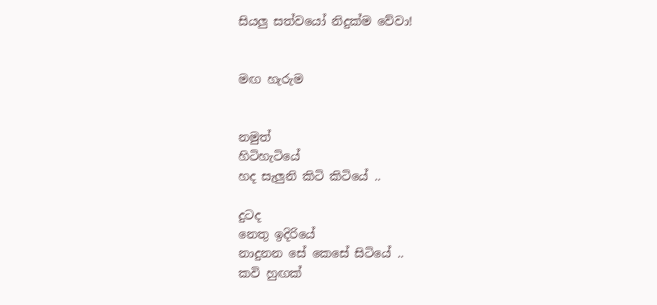සියලු සත්වයෝ නිදුක්ම වේවා!


මඟ හැරුම


නමුත්
හිටිහැටියේ
හද සැලුනි කිටි කිටියේ ..

දුටද
නෙතු ඉදිරියේ
නාදුනන සේ කෙසේ සිටියේ ..
කවි හුඟක්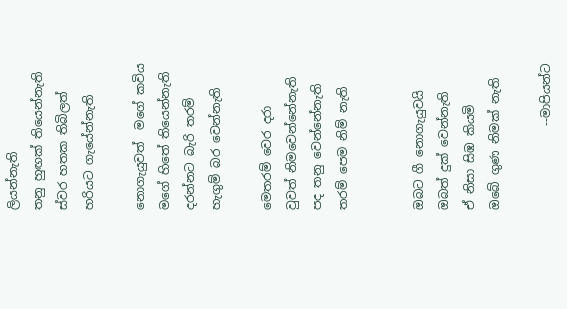ලියන්නැති
තනු හුඟක් තියෙන්නැති
ස්වර හතක තිබිලත්
හරියට ගැයේන්නැති

නොගැයුවත්  මගේ කවිය
මගේ හිතේ තියෙන්නැති
දරන්නට බැරි තරම්
හැගුම් බර වෙන්නැති

මෙතරම් වෙර දරා
වුවත් නිමවෙන්නේනැති
පද තනු වෙන්නේනැති
තරම් පෙම නිම් නැති


ඔබට ගී නොගැයුවයි
ඔබත් දුක් වෙන්නැති
ඒ නිසා සිඹ කියමි
ඔබේ ගුණ නිමක් නැති

              --මාපියන්ට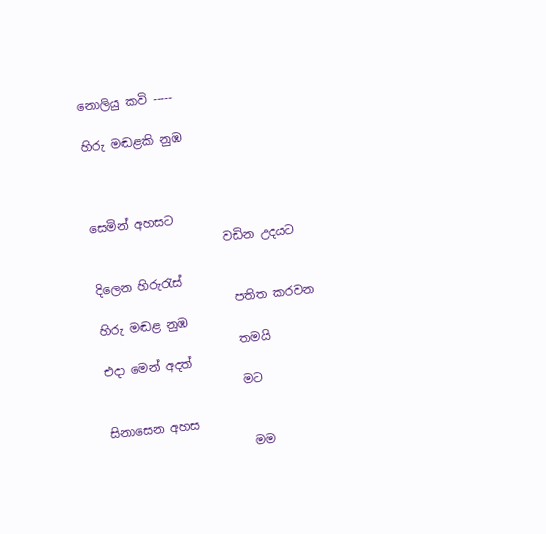නොලියු කවි -----

හිරු මඬළකි නුඹ



සෙමින් අහසට
                      වඩින උදයට

දිලෙන හිරුරැස්
                       පතිත කරවන
හිරු මඬළ නුඹ
                       තමයි
එදා මෙන් අදත්
                       මට

සිනාසෙන අහස
                        මම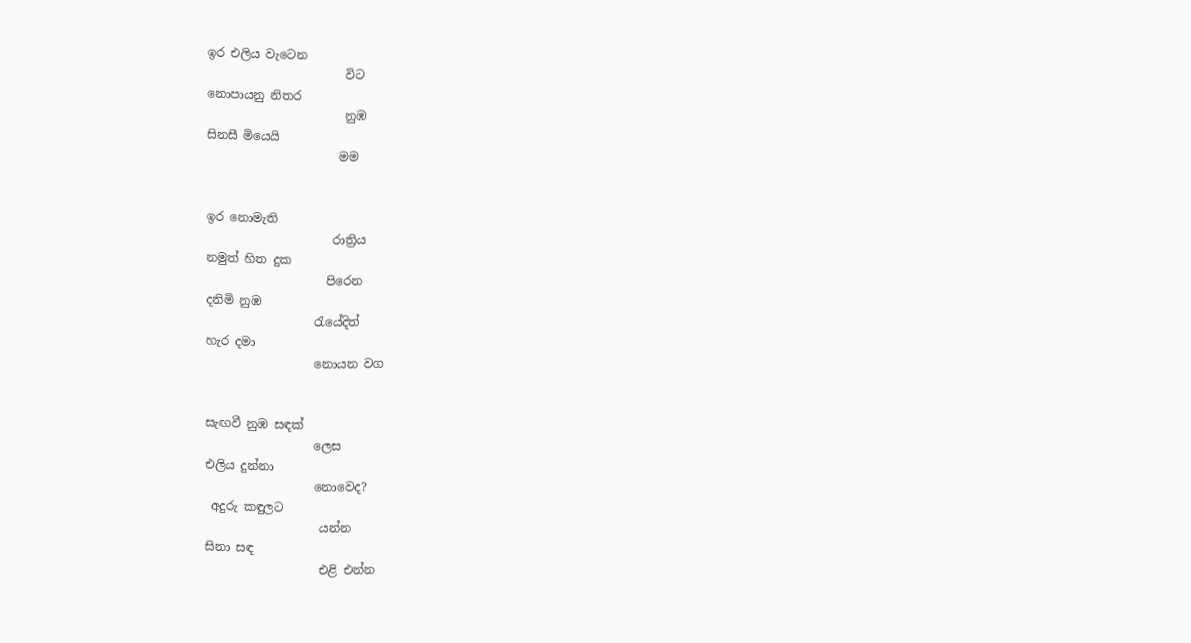ඉර එලිය වැටෙන
                       විට
නොපායනු නිතර
                       නුඹ
සිනසී මියෙයි
                      මම


ඉර නොමැති
                     රාත්‍රිය
නමුත් හිත දුක
                    පිරෙන
දනිමි නුඹ
                  රැයේදිත්
හැර දමා
                  නොයන වග


සැඟවී නුඹ සඳක්
                  ලෙස
එලිය දුන්නා
                  නොවෙද?
 අදුරු කඳුලට
                   යන්න
සිනා සඳ
                   එළි එන්න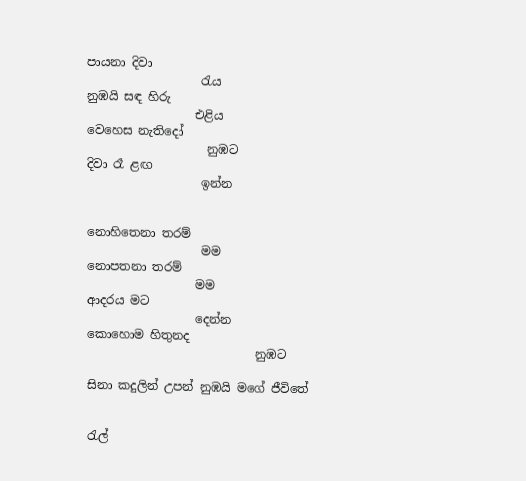පායනා දිවා
                   රැය
නුඹයි සඳ හිරු
                  එළිය
වෙහෙස නැතිදෝ
                    නුඹට
දිවා රෑ ළඟ
                   ඉන්න


නොහිතෙනා තරම්
                   මම
නොපතනා තරම්
                  මම
ආදරය මට
                  දෙන්න
කොහොම හිතුනද
                            නුඹට

සිනා කදුලින් උපන් නුඹයි මගේ ජීවිතේ


රැල්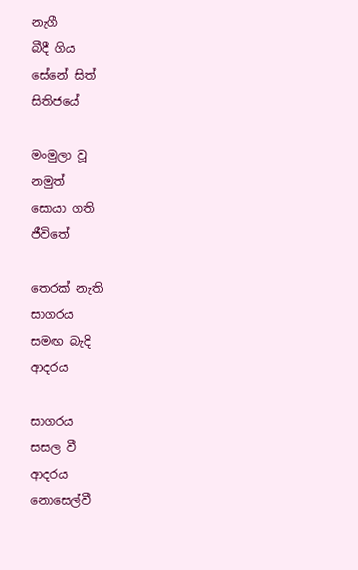නැගී
බීදී ගිය
සේනේ සිත්
සිතිජයේ

මංමුලා වූ
නමුත්
සොයා ගති
ජීවිතේ

තෙරක් නැති
සාගරය
සමඟ බැදි
ආදරය

සාගරය
සසල වී
ආදරය
නොසෙල්වී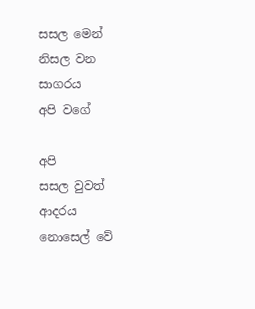සසල මෙන්
නිසල වන
සාගරය
අපි වගේ

අපි
සසල වුවත්
ආදරය
නොසෙල් වේ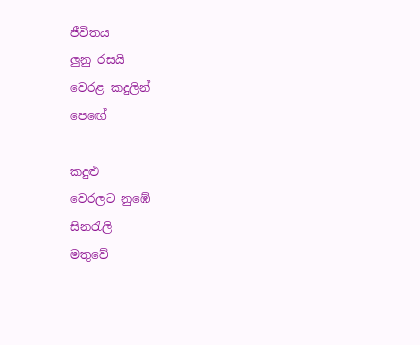ජීවිතය
ලුනු රසයි
වෙරළ කදුලින්
පෙඟේ

කදුළු
වෙරලට නුඹේ
සිනරැලි
මතුවේ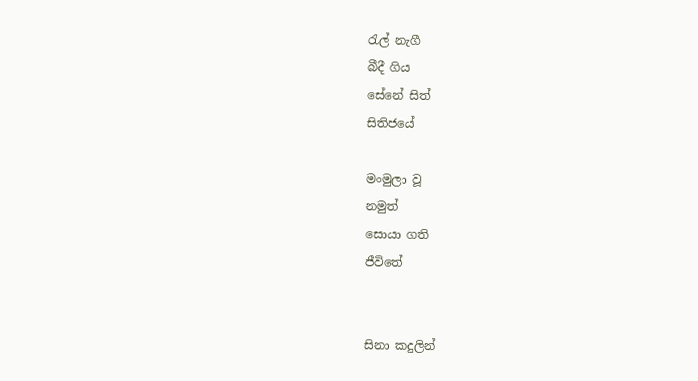රැල් නැගී
බීදී ගිය
සේනේ සිත්
සිතිජයේ

මංමුලා වූ
නමුත්
සොයා ගති
ජීවිතේ


සිනා කදුලින්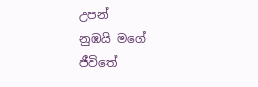උපන්
නුඹයි මගේ
ජීවිතේ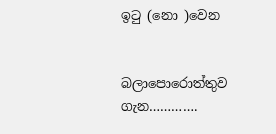ඉටු (නො )වෙන


බලාපොරොත්තුව ගැන………….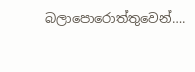බලාපොරොත්තුවෙන්….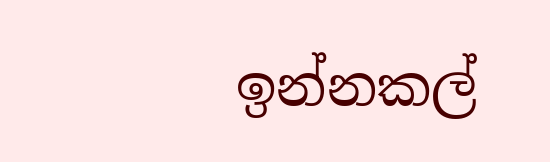ඉන්නකල්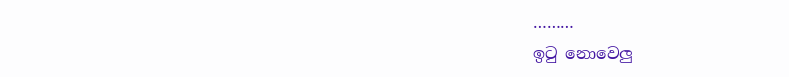………
ඉටු නොවෙලු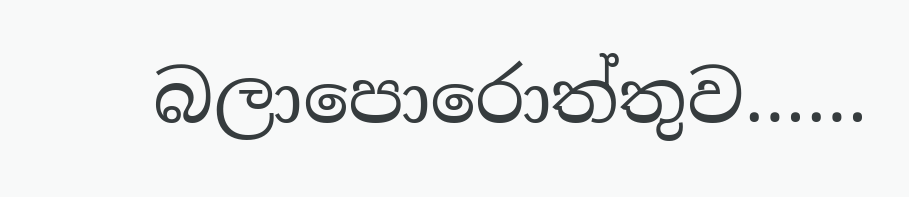බලාපොරොත්තුව……